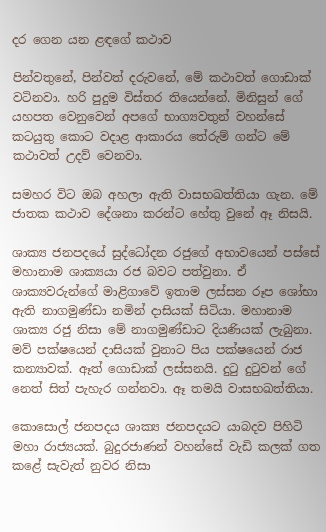දර ගෙන යන ළඳගේ කථාව

පින්වතුනේ, පින්වත් දරුවනේ, මේ කථාවත් ගොඩාක් වටිනවා. හරි පුදුම විස්තර තියෙන්නේ. මිනිසුන් ගේ යහපත වෙනුවෙන් අපගේ භාග්‍යවතුන් වහන්සේ කටයුතු කොට වදාළ ආකාරය තේරුම් ගන්ට මේ කථාවත් උදව් වෙනවා.

සමහර විට ඔබ අහලා ඇති වාසභඛත්තියා ගැන. මේ ජාතක කථාව දේශනා කරන්ට හේතු වුනේ ඈ නිසයි.

ශාක්‍ය ජනපදයේ සුද්ධෝදන රජුගේ අභාවයෙන් පස්සේ මහානාම ශාක්‍යයා රජ බවට පත්වුනා. ඒ ශාක්‍යවරුන්ගේ මාළිගාවේ ඉතාම ලස්සන රූප ශෝභා ඇති නාගමුණ්ඩා නමින් දාසියක් සිටියා. මහානාම ශාක්‍ය රජු නිසා මේ නාගමුණ්ඩාට දියණියක් ලැබුනා. මව් පක්ෂයෙන් දාසියක් වුනාට පිය පක්ෂයෙන් රාජ කන්‍යාවක්. ඈත් ගොඩාක් ලස්සනයි. දුටු දුටුවන් ගේ නෙත් සිත් පැහැර ගන්නවා. ඈ තමයි වාසභඛත්තියා.

කොසොල් ජනපදය ශාක්‍ය ජනපදයට යාබදව පිහිටි මහා රාජ්‍යයක්. බුදුරජාණන් වහන්සේ වැඩි කලක් ගත කළේ සැවැත් නුවර නිසා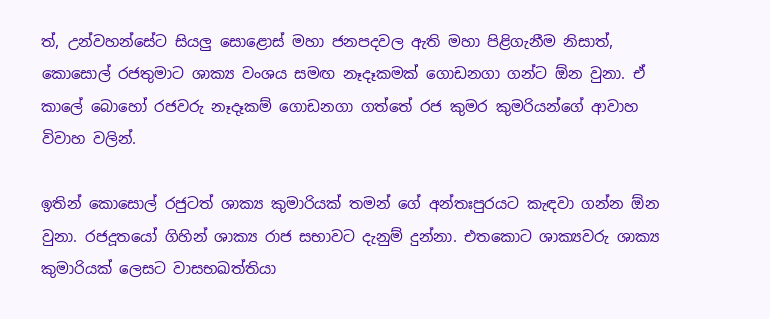ත්, උන්වහන්සේට සියලු සොළොස් මහා ජනපදවල ඇති මහා පිළිගැනීම නිසාත්, කොසොල් රජතුමාට ශාක්‍ය වංශය සමඟ නෑදෑකමක් ගොඩනගා ගන්ට ඕන වුනා. ඒ කාලේ බොහෝ රජවරු නෑදෑකම් ගොඩනගා ගත්තේ රජ කුමර කුමරියන්ගේ ආවාහ විවාහ වලින්.

ඉතින් කොසොල් රජුටත් ශාක්‍ය කුමාරියක් තමන් ගේ අන්තඃපුරයට කැඳවා ගන්න ඕන වුනා. රජදූතයෝ ගිහින් ශාක්‍ය රාජ සභාවට දැනුම් දුන්නා. එතකොට ශාක්‍යවරු ශාක්‍ය කුමාරියක් ලෙසට වාසභඛත්තියා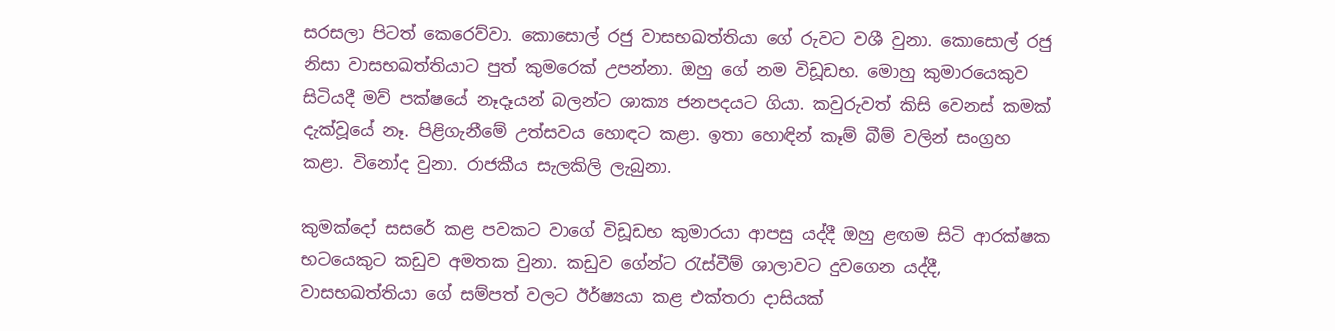සරසලා පිටත් කෙරෙව්වා. කොසොල් රජු වාසභඛත්තියා ගේ රුවට වශී වුනා. කොසොල් රජු නිසා වාසභඛත්තියාට පුත් කුමරෙක් උපන්නා. ඔහු ගේ නම විඩූඩභ. මොහු කුමාරයෙකුව සිටියදී මව් පක්ෂයේ නෑදෑයන් බලන්ට ශාක්‍ය ජනපදයට ගියා. කවුරුවත් කිසි වෙනස් කමක් දැක්වූයේ නෑ. පිළිගැනීමේ උත්සවය හොඳට කළා. ඉතා හොඳින් කෑම් බීම් වලින් සංග්‍රහ කළා. විනෝද වුනා. රාජකීය සැලකිලි ලැබුනා.

කුමක්දෝ සසරේ කළ පවකට වාගේ විඩූඩභ කුමාරයා ආපසු යද්දී ඔහු ළඟම සිටි ආරක්ෂක භටයෙකුට කඩුව අමතක වුනා. කඩුව ගේන්ට රැස්වීම් ශාලාවට දුවගෙන යද්දී, වාසභඛත්තියා ගේ සම්පත් වලට ඊර්ෂ්‍යයා කළ එක්තරා දාසියක්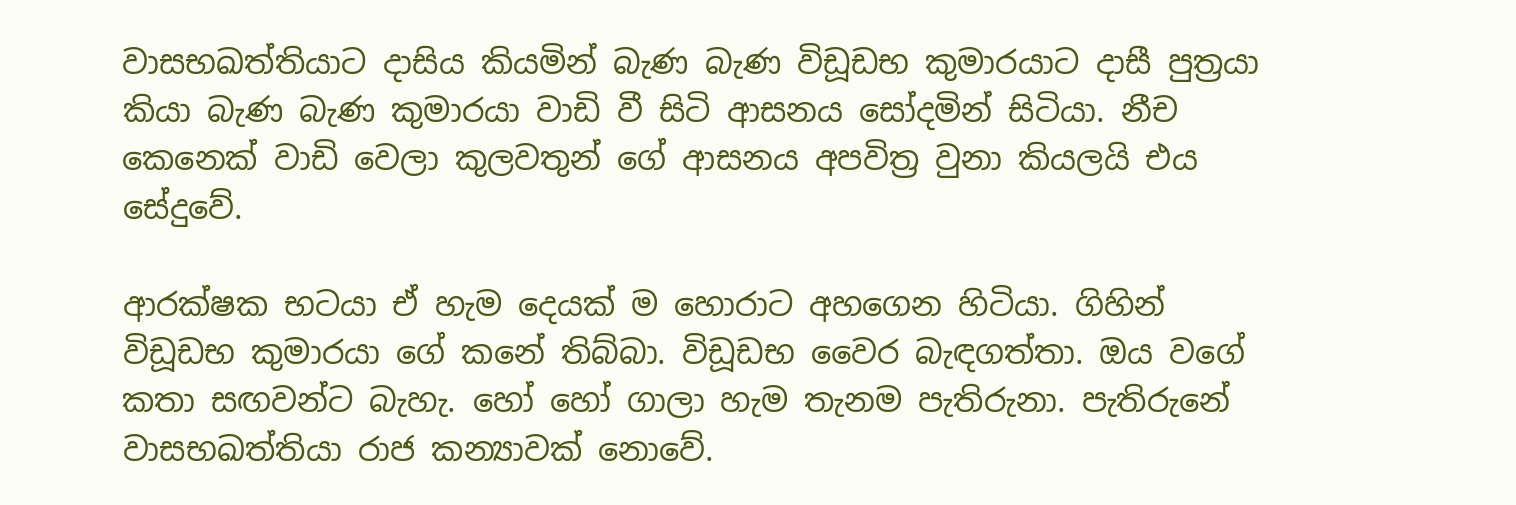වාසභඛත්තියාට දාසිය කියමින් බැණ බැණ විඩූඩභ කුමාරයාට දාසී පුත්‍රයා කියා බැණ බැණ කුමාරයා වාඩි වී සිටි ආසනය සෝදමින් සිටියා. නීච කෙනෙක් වාඩි වෙලා කුලවතුන් ගේ ආසනය අපවිත්‍ර වුනා කියලයි එය සේදුවේ.

ආරක්ෂක භටයා ඒ හැම දෙයක් ම හොරාට අහගෙන හිටියා. ගිහින් විඩූඩභ කුමාරයා ගේ කනේ තිබ්බා. විඩූඩභ වෛර බැඳගත්තා. ඔය වගේ කතා සඟවන්ට බැහැ. හෝ හෝ ගාලා හැම තැනම පැතිරුනා. පැතිරුනේ වාසභඛත්තියා රාජ කන්‍යාවක් නොවේ.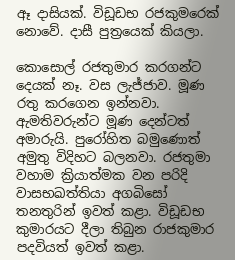ඈ දාසියක්. විඩූඩභ රජකුමරෙක් නොවේ. දාසී පුත්‍රයෙක් කියලා.

කොසොල් රජතුමාර කරගන්ට දෙයක් නෑ. වස ලැජ්ජාව. මූණ රතු කරගෙන ඉන්නවා. ඇමතිවරුන්ට මූණ දෙන්ටත් අමාරුයි. පුරෝහිත බමුණොත් අමුතු විදිහට බලනවා. රජතුමා වහාම ක්‍රියාත්මක වන පරිදි වාසභඛත්තියා අගබිසෝ තනතුරින් ඉවත් කළා. විඩූඩභ කුමාරයට දීලා තිබුන රාජකුමාර පදවියත් ඉවත් කළා.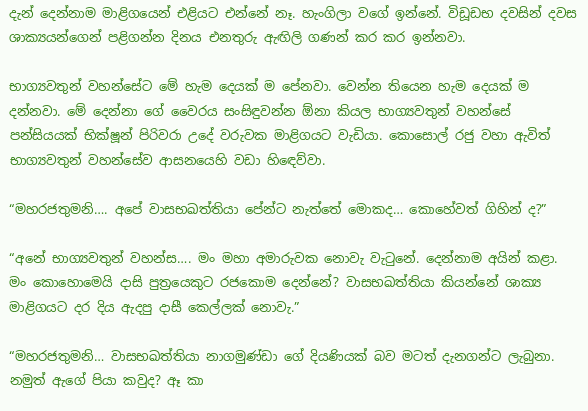දැන් දෙන්නාම මාළිගයෙන් එළියට එන්නේ නෑ. හැංගිලා වගේ ඉන්නේ. විඩූඩභ දවසින් දවස ශාක්‍යයන්ගෙන් පළිගන්න දිනය එනතුරු ඇඟිලි ගණන් කර කර ඉන්නවා.

භාග්‍යවතුන් වහන්සේට මේ හැම දෙයක් ම පේනවා. වෙන්න තියෙන හැම දෙයක් ම දන්නවා. මේ දෙන්නා ගේ වෛරය සංසිඳුවන්න ඕනා කියල භාග්‍යවතුන් වහන්සේ පන්සියයක් භික්ෂූන් පිරිවරා උදේ වරුවක මාළිගයට වැඩියා. කොසොල් රජු වහා ඇවිත් භාග්‍යවතුන් වහන්සේව ආසනයෙහි වඩා හිඳෙව්වා.

“මහරජතුමනි…. අපේ වාසභඛත්තියා පේන්ට නැත්තේ මොකද… කොහේවත් ගිහින් ද?”

“අනේ භාග්‍යවතුන් වහන්ස…. මං මහා අමාරුවක නොවැ වැටුනේ. දෙන්නාම අයින් කළා. මං කොහොමෙයි දාසි පුත්‍රයෙකුට රජකොම දෙන්නේ? වාසභඛත්තියා කියන්නේ ශාක්‍ය මාළිගයට දර දිය ඇදපු දාසී කෙල්ලක් නොවැ.”

“මහරජතුමනි… වාසභඛත්තියා නාගමුණ්ඩා ගේ දියණියක් බව මටත් දැනගන්ට ලැබුනා. නමුත් ඇගේ පියා කවුද? ඈ කා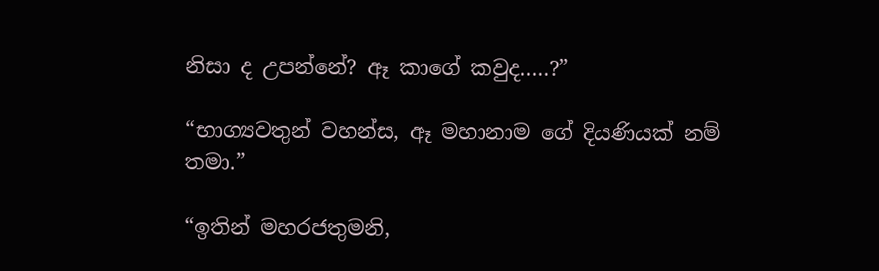නිසා ද උපන්නේ? ඈ කාගේ කවුද…..?”

“භාග්‍යවතුන් වහන්ස, ඈ මහානාම ගේ දියණියක් නම් තමා.”

“ඉතින් මහරජතුමනි,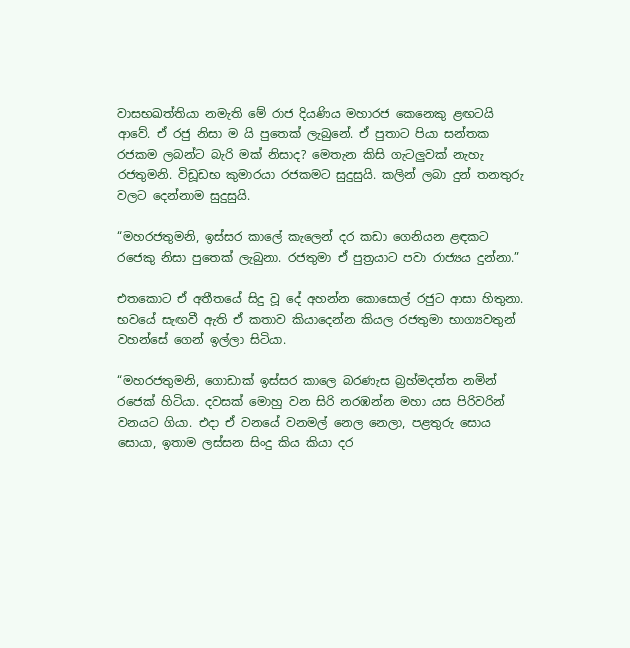වාසභඛත්තියා නමැති මේ රාජ දියණිය මහාරජ කෙනෙකු ළඟටයි ආවේ. ඒ රජු නිසා ම යි පුතෙක් ලැබුනේ. ඒ පුතාට පියා සන්තක රජකම ලබන්ට බැරි මක් නිසාද? මෙතැන කිසි ගැටලුවක් නැහැ රජතුමනි. විඩූඩභ කුමාරයා රජකමට සුදුසුයි. කලින් ලබා දුන් තනතුරු වලට දෙන්නාම සුදුසුයි.

“මහරජතුමනි, ඉස්සර කාලේ කැලෙන් දර කඩා ගෙනියන ළඳකට රජෙකු නිසා පුතෙක් ලැබුනා. රජතුමා ඒ පුත්‍රයාට පවා රාජ්‍යය දුන්නා.”

එතකොට ඒ අතීතයේ සිදු වූ දේ අහන්න කොසොල් රජුට ආසා හිතුනා. භවයේ සැඟවී ඇති ඒ කතාව කියාදෙන්න කියල රජතුමා භාග්‍යවතුන් වහන්සේ ගෙන් ඉල්ලා සිටියා.

“මහරජතුමනි, ගොඩාක් ඉස්සර කාලෙ බරණැස බ්‍රහ්මදත්ත නමින් රජෙක් හිටියා. දවසක් මොහු වන සිරි නරඹන්න මහා යස පිරිවරින් වනයට ගියා. එදා ඒ වනයේ වනමල් නෙල නෙලා, පළතුරු සොය සොයා, ඉතාම ලස්සන සිංදු කිය කියා දර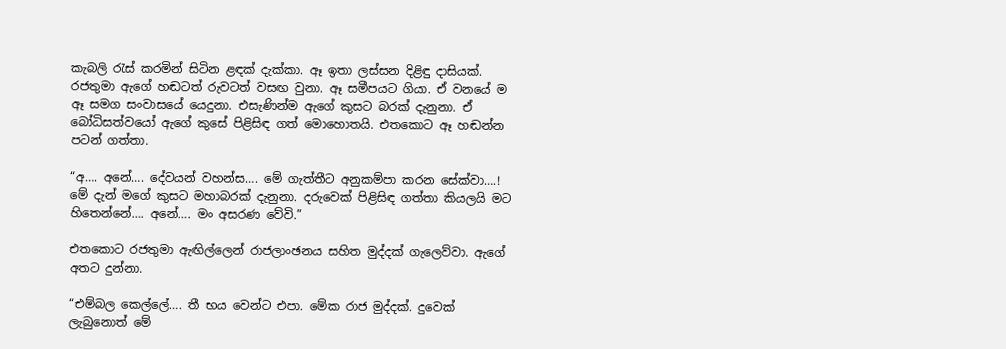කැබලි රැස් කරමින් සිටින ළඳක් දැක්කා. ඈ ඉතා ලස්සන දිළිඳු දාසියක්. රජතුමා ඇගේ හඬටත් රුවටත් වසඟ වුනා. ඈ සමීපයට ගියා. ඒ වනයේ ම ඈ සමග සංවාසයේ යෙදුනා. එසැණින්ම ඇගේ කුසට බරක් දැනුනා. ඒ බෝධිසත්වයෝ ඇගේ කුසේ පිළිසිඳ ගත් මොහොතයි. එතකොට ඈ හඬන්න පටන් ගත්තා.

“අ…. අනේ…. දේවයන් වහන්ස…. මේ ගැත්තීට අනුකම්පා කරන සේක්වා….! මේ දැන් මගේ කුසට මහාබරක් දැනුනා. දරුවෙක් පිළිසිඳ ගත්තා කියලයි මට හිතෙන්නේ…. අනේ…. මං අසරණ වේවි.”

එතකොට රජතුමා ඇඟිල්ලෙන් රාජලාංඡනය සහිත මුද්දක් ගැලෙව්වා. ඇගේ අතට දුන්නා.

“එම්බල කෙල්ලේ…. තී භය වෙන්ට එපා. මේක රාජ මුද්දක්. දුවෙක් ලැබුනොත් මේ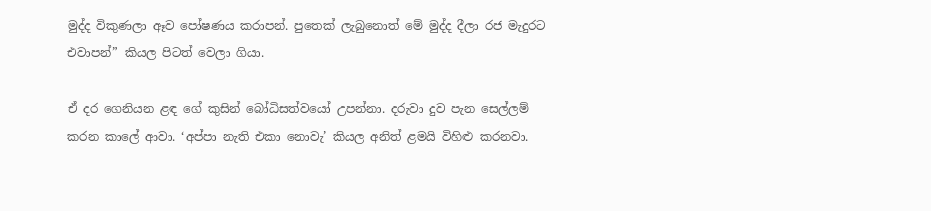මුද්ද විකුණලා ඈව පෝෂණය කරාපන්. පුතෙක් ලැබුනොත් මේ මුද්ද දීලා රජ මැදුරට එවාපන්” කියල පිටත් වෙලා ගියා.

ඒ දර ගෙනියන ළඳ ගේ කුසින් බෝධිසත්වයෝ උපන්නා. දරුවා දුව පැන සෙල්ලම් කරන කාලේ ආවා. ‘අප්පා නැති එකා නොවැ’ කියල අනිත් ළමයි විහිළු කරනවා.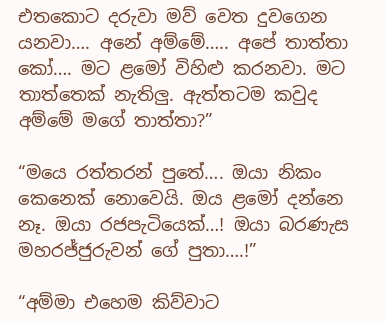එතකොට දරුවා මව් වෙත දුවගෙන යනවා…. අනේ අම්මේ….. අපේ තාත්තා කෝ…. මට ළමෝ විහිළු කරනවා. මට තාත්තෙක් නැතිලු. ඇත්තටම කවුද අම්මේ මගේ තාත්තා?”

“මයෙ රත්තරන් පුතේ…. ඔයා නිකං කෙනෙක් නොවෙයි. ඔය ළමෝ දන්නෙ නෑ. ඔයා රජපැටියෙක්…! ඔයා බරණැස මහරජ්ජුරුවන් ගේ පුතා….!”

“අම්මා එහෙම කිව්වාට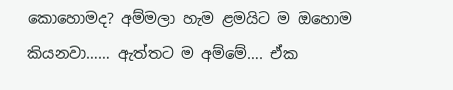කොහොමද? අම්මලා හැම ළමයිට ම ඔහොම කියනවා…… ඇත්තට ම අම්මේ…. ඒක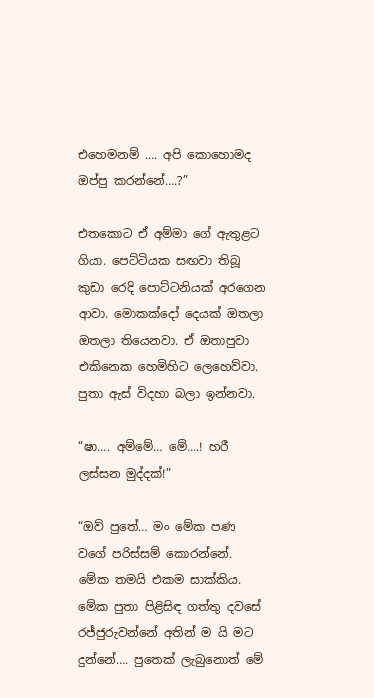එහෙමනම් …. අපි කොහොමද ඔප්පු කරන්නේ….?”

එතකොට ඒ අම්මා ගේ ඇතුළට ගියා. පෙට්ටියක සඟවා තිබූ කුඩා රෙදි පොට්ටනියක් අරගෙන ආවා. මොකක්දෝ දෙයක් ඔතලා ඔතලා තියෙනවා. ඒ ඔතාපුවා එකිනෙක හෙමිහිට ලෙහෙව්වා. පුතා ඇස් විදහා බලා ඉන්නවා.

“ෂා…. අම්මේ… මේ….! හරී ලස්සන මුද්දක්!”

“ඔව් පුතේ… මං මේක පණ වගේ පරිස්සම් කොරන්නේ. මේක තමයි එකම සාක්කිය. මේක පුතා පිළිසිඳ ගත්තු දවසේ රජ්ජුරුවන්නේ අතින් ම යි මට දුන්නේ…. පුතෙක් ලැබුනොත් මේ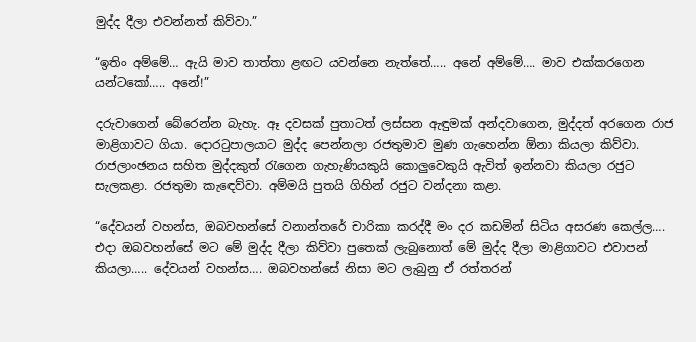මුද්ද දීලා එවන්නත් කිව්වා.”

“ඉතිං අම්මේ… ඇයි මාව තාත්තා ළඟට යවන්නෙ නැත්තේ….. අනේ අම්මේ…. මාව එක්කරගෙන යන්ටකෝ….. අනේ!”

දරුවාගෙන් බේරෙන්න බැහැ. ඈ දවසක් පුතාටත් ලස්සන ඇඳුමක් අන්දවාගෙන, මුද්දත් අරගෙන රාජ මාළිගාවට ගියා. දොරටුපාලයාට මුද්ද පෙන්නලා රජතුමාව මුණ ගැහෙන්න ඕනා කියලා කිව්වා. රාජලාංඡනය සහිත මුද්දකුත් රැගෙන ගැහැණියකුයි කොලුවෙකුයි ඇවිත් ඉන්නවා කියලා රජුට සැලකළා. රජතුමා කැඳෙව්වා. අම්මයි පුතයි ගිහින් රජුට වන්දනා කළා.

“දේවයන් වහන්ස, ඔබවහන්සේ වනාන්තරේ චාරිකා කරද්දී මං දර කඩමින් සිටිය අසරණ කෙල්ල…. එදා ඔබවහන්සේ මට මේ මුද්ද දීලා කිව්වා පුතෙක් ලැබුනොත් මේ මුද්ද දීලා මාළිගාවට එවාපන් කියලා….. දේවයන් වහන්ස…. ඔබවහන්සේ නිසා මට ලැබුනු ඒ රත්තරන්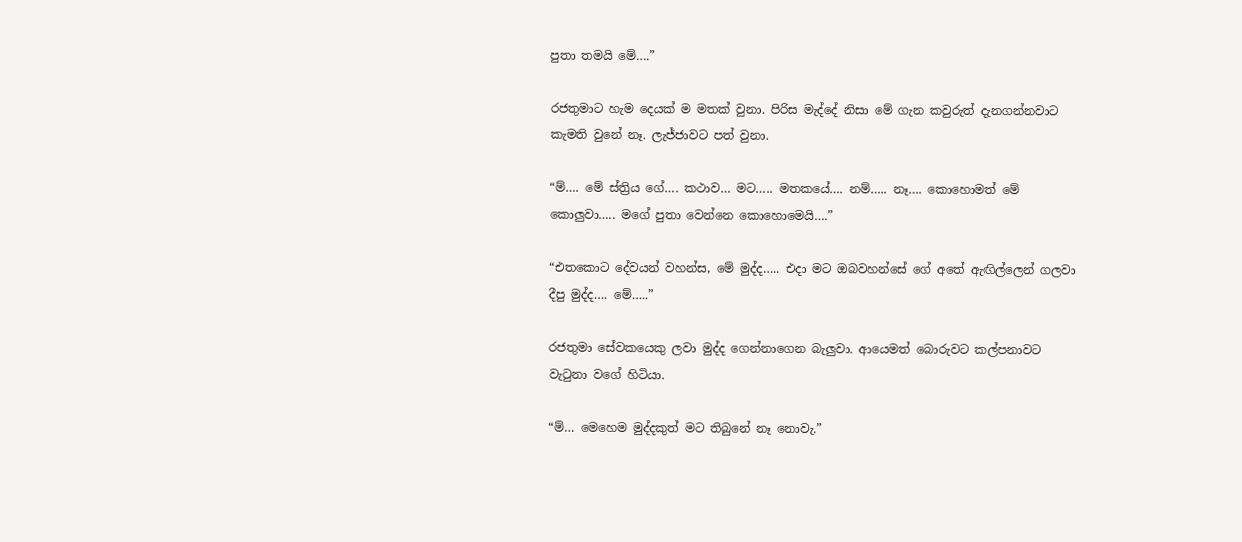පුතා තමයි මේ….”

රජතුමාට හැම දෙයක් ම මතක් වුනා. පිරිස මැද්දේ නිසා මේ ගැන කවුරුත් දැනගන්නවාට කැමති වුනේ නෑ. ලැජ්ජාවට පත් වුනා.

“ම්…. මේ ස්ත්‍රිය ගේ…. කථාව… මට….. මතකයේ…. නම්….. නෑ…. කොහොමත් මේ කොලුවා….. මගේ පුතා වෙන්නෙ කොහොමෙයි….”

“එතකොට දේවයන් වහන්ස, මේ මුද්ද….. එදා මට ඔබවහන්සේ ගේ අතේ ඇඟිල්ලෙන් ගලවා දීපු මුද්ද…. මේ…..”

රජතුමා සේවකයෙකු ලවා මුද්ද ගෙන්නාගෙන බැලුවා. ආයෙමත් බොරුවට කල්පනාවට වැටුනා වගේ හිටියා.

“ම්… මෙහෙම මුද්දකුත් මට තිබුනේ නෑ නොවැ.”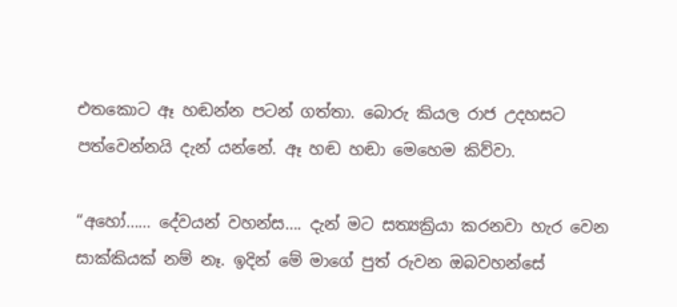එතකොට ඈ හඬන්න පටන් ගත්තා. බොරු කියල රාජ උදහසට පත්වෙන්නයි දැන් යන්නේ. ඈ හඬ හඬා මෙහෙම කිව්වා.

“අහෝ…… දේවයන් වහන්ස…. දැන් මට සත්‍යක්‍රියා කරනවා හැර වෙන සාක්කියක් නම් නෑ. ඉදින් මේ මාගේ පුත් රුවන ඔබවහන්සේ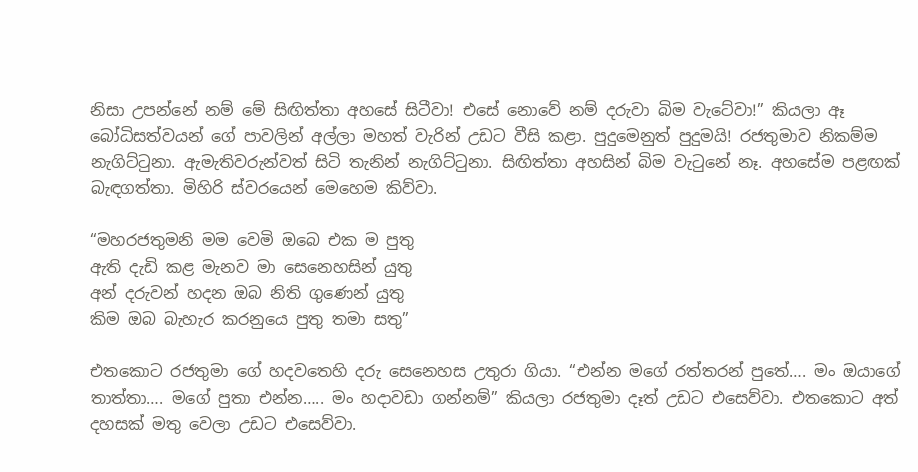නිසා උපන්නේ නම් මේ සිඟිත්තා අහසේ සිටීවා! එසේ නොවේ නම් දරුවා බිම වැටේවා!” කියලා ඈ බෝධිසත්වයන් ගේ පාවලින් අල්ලා මහත් වැරින් උඩට වීසි කළා. පුදුමෙනුත් පුදුමයි! රජතුමාව නිකම්ම නැගිට්ටුනා. ඇමැතිවරුන්වත් සිටි තැනින් නැගිට්ටුනා. සිඟිත්තා අහසින් බිම වැටුනේ නෑ. අහසේම පළඟක් බැඳගත්තා. මිහිරි ස්වරයෙන් මෙහෙම කිව්වා.

“මහරජතුමනි මම වෙමි ඔබෙ එක ම පුතු
ඇති දැඩි කළ මැනව මා සෙනෙහසින් යුතු
අන් දරුවන් හදන ඔබ නිති ගුණෙන් යුතු
කිම ඔබ බැහැර කරනුයෙ පුතු තමා සතු”

එතකොට රජතුමා ගේ හදවතෙහි දරු සෙනෙහස උතුරා ගියා. “එන්න මගේ රත්තරන් පුතේ…. මං ඔයාගේ තාත්තා…. මගේ පුතා එන්න….. මං හදාවඩා ගන්නම්” කියලා රජතුමා දෑත් උඩට එසෙව්වා. එතකොට අත් දහසක් මතු වෙලා උඩට එසෙව්වා.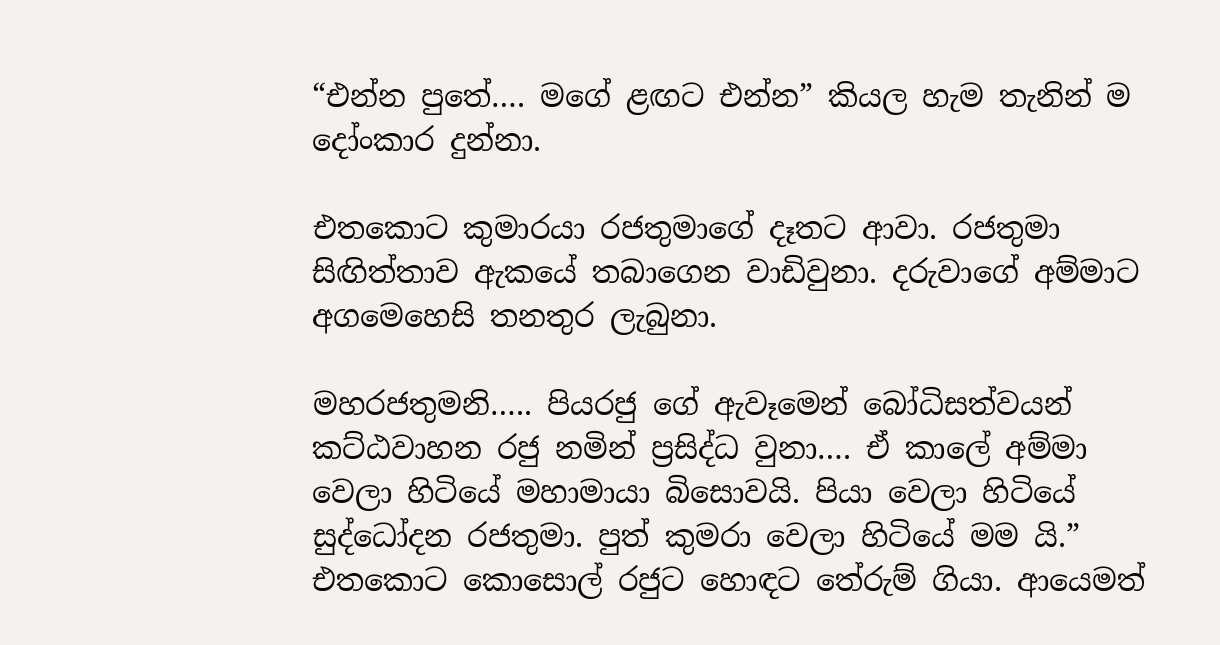“එන්න පුතේ…. මගේ ළඟට එන්න” කියල හැම තැනින් ම දෝංකාර දුන්නා.

එතකොට කුමාරයා රජතුමාගේ දෑතට ආවා. රජතුමා සිඟිත්තාව ඇකයේ තබාගෙන වාඩිවුනා. දරුවාගේ අම්මාට අගමෙහෙසි තනතුර ලැබුනා.

මහරජතුමනි….. පියරජු ගේ ඇවෑමෙන් බෝධිසත්වයන් කට්ඨවාහන රජු නමින් ප්‍රසිද්ධ වුනා…. ඒ කාලේ අම්මා වෙලා හිටියේ මහාමායා බිසොවයි. පියා වෙලා හිටියේ සුද්ධෝදන රජතුමා. පුත් කුමරා වෙලා හිටියේ මම යි.”
එතකොට කොසොල් රජුට හොඳට තේරුම් ගියා. ආයෙමත්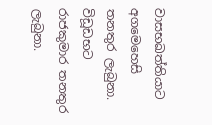වාසභඛත්තියාට අගමෙහෙසි තනතුර ලැබුනා. විඩූඩභට රාජකුමාර තනතුර ලැබුනා.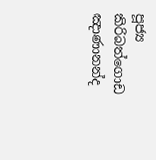පූජ්‍ය කිරිබත්ගොඩ ඤාණානන්ද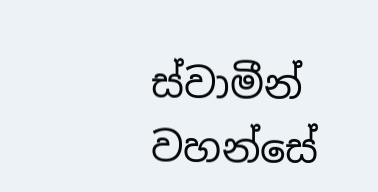ස්වාමීන් වහන්සේ